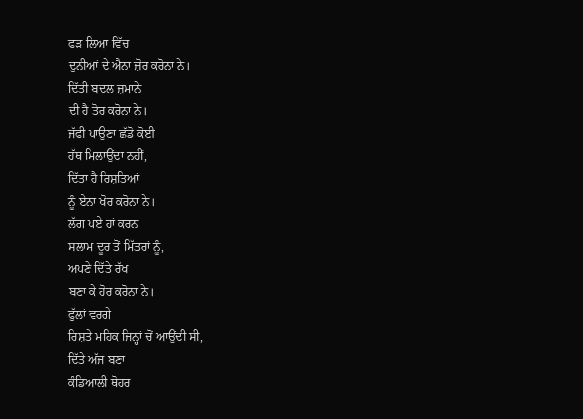ਫੜ ਲਿਆ ਵਿੱਚ
ਦੁਨੀਆਂ ਦੇ ਐਨਾ ਜ਼ੋਰ ਕਰੋਨਾ ਨੇ।
ਦਿੱਤੀ ਬਦਲ ਜ਼ਮਾਨੇ
ਦੀ ਹੈ ਤੋਰ ਕਰੋਨਾ ਨੇ।
ਜੱਫੀ ਪਾਉਣਾ ਛੱਡੋ ਕੋਈ
ਹੱਥ ਮਿਲਾਉਂਦਾ ਨਹੀਂ,
ਦਿੱਤਾ ਹੈ ਰਿਸ਼ਤਿਆਂ
ਨੂੰ ਏਨਾ ਖੋਰ ਕਰੋਨਾ ਨੇ।
ਲੱਗ ਪਏ ਹਾਂ ਕਰਨ
ਸਲਾਮ ਦੂਰ ਤੋਂ ਮਿੱਤਰਾਂ ਨੂੰ,
ਅਪਣੇ ਦਿੱਤੇ ਰੱਖ
ਬਣਾ ਕੇ ਹੋਰ ਕਰੋਨਾ ਨੇ।
ਫੁੱਲਾਂ ਵਰਗੇ
ਰਿਸ਼ਤੇ ਮਹਿਕ ਜਿਨ੍ਹਾਂ ਚੋਂ ਆਉਂਦੀ ਸੀ,
ਦਿੱਤੇ ਅੱਜ ਬਣਾ
ਕੰਡਿਆਲੀ ਥੋਹਰ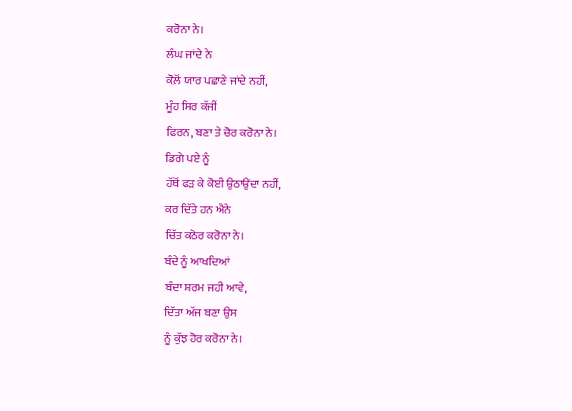ਕਰੋਨਾ ਨੇ।
ਲੰਘ ਜਾਂਦੇ ਨੇ
ਕੋਲ਼ੋਂ ਯਾਰ ਪਛਾਣੇ ਜਾਂਦੇ ਨਹੀਂ,
ਮੂੰਹ ਸਿਰ ਕੱਜੀਂ
ਫਿਰਨ, ਬਣਾ ਤੇ ਚੋਰ ਕਰੋਨਾ ਨੇ।
ਡਿਗੇ ਪਏ ਨੂੰ
ਹੱਥੋਂ ਫੜ ਕੇ ਕੋਈ ਉਠਾਉਂਦਾ ਨਹੀਂ,
ਕਰ ਦਿੱਤੇ ਹਨ ਐਨੇ
ਚਿੱਤ ਕਠੋਰ ਕਰੋਨਾ ਨੇ।
ਬੰਦੇ ਨੂੰ ਆਖਦਿਆਂ
ਬੰਦਾ ਸ਼ਰਮ ਜਹੀ ਆਵੇ,
ਦਿੱਤਾ ਅੱਜ ਬਣਾ ਉਸ
ਨੂੰ ਕੁੱਝ ਹੋਰ ਕਰੋਨਾ ਨੇ।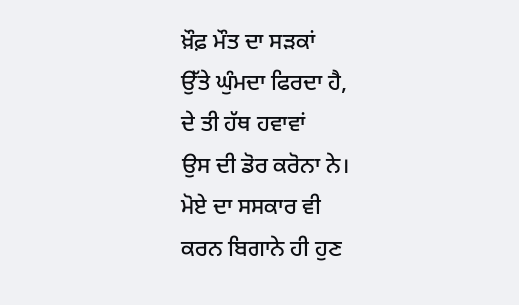ਖ਼ੌਫ਼ ਮੌਤ ਦਾ ਸੜਕਾਂ
ਉੱਤੇ ਘੁੰਮਦਾ ਫਿਰਦਾ ਹੈ,
ਦੇ ਤੀ ਹੱਥ ਹਵਾਵਾਂ
ਉਸ ਦੀ ਡੋਰ ਕਰੋਨਾ ਨੇ।
ਮੋਏ ਦਾ ਸਸਕਾਰ ਵੀ
ਕਰਨ ਬਿਗਾਨੇ ਹੀ ਹੁਣ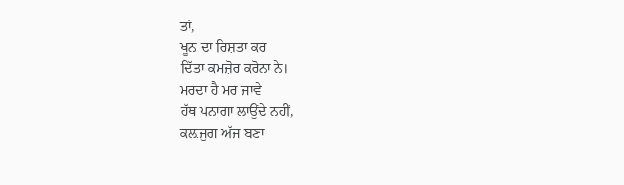ਤਾਂ,
ਖੂਨ ਦਾ ਰਿਸ਼ਤਾ ਕਰ
ਦਿੱਤਾ ਕਮਜ਼ੋਰ ਕਰੋਨਾ ਨੇ।
ਮਰਦਾ ਹੈ ਮਰ ਜਾਵੇ
ਹੱਥ ਪਨਾਗਾ ਲਾਉਂਦੇ ਨਹੀਂ,
ਕਲ਼ਜੁਗ ਅੱਜ ਬਣਾ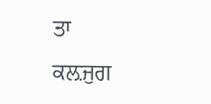ਤਾ
ਕਲ਼ਜੁਗ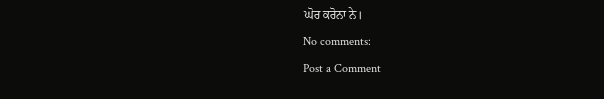ਘੋਰ ਕਰੋਨਾ ਨੇ।
No comments:
Post a Comment